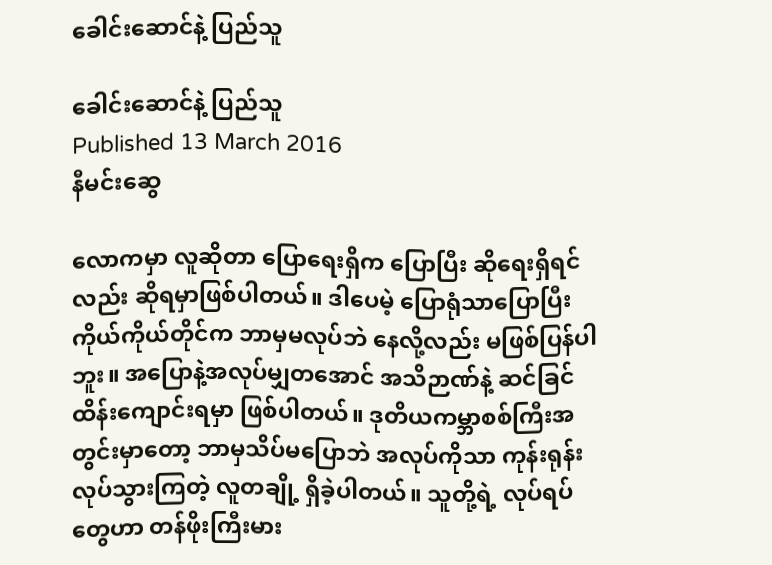ခေါင်းဆောင်နဲ့ ပြည်သူ

ခေါင်းဆောင်နဲ့ ပြည်သူ
Published 13 March 2016
နီမင်းဆွေ

လောကမှာ လူဆိုတာ ပြောရေးရှိက ပြောပြီး ဆိုရေးရှိရင်လည်း ဆိုရမှာဖြစ်ပါတယ်။ ဒါပေမဲ့ ပြောရုံသာပြောပြီး ကိုယ်ကိုယ်တိုင်က ဘာမှမလုပ်ဘဲ နေလို့လည်း မဖြစ်ပြန်ပါဘူး။ အပြောနဲ့အလုပ်မျှတအောင် အသိဉာဏ်နဲ့ ဆင်ခြင် ထိန်းကျောင်းရမှာ ဖြစ်ပါတယ်။ ဒုတိယကမ္ဘာစစ်ကြီးအတွင်းမှာတော့ ဘာမှသိပ်မပြောဘဲ အလုပ်ကိုသာ ကုန်းရုန်းလုပ်သွားကြတဲ့ လူတချို့ ရှိခဲ့ပါတယ်။ သူတို့ရဲ့ လုပ်ရပ်တွေဟာ တန်ဖိုးကြီးမား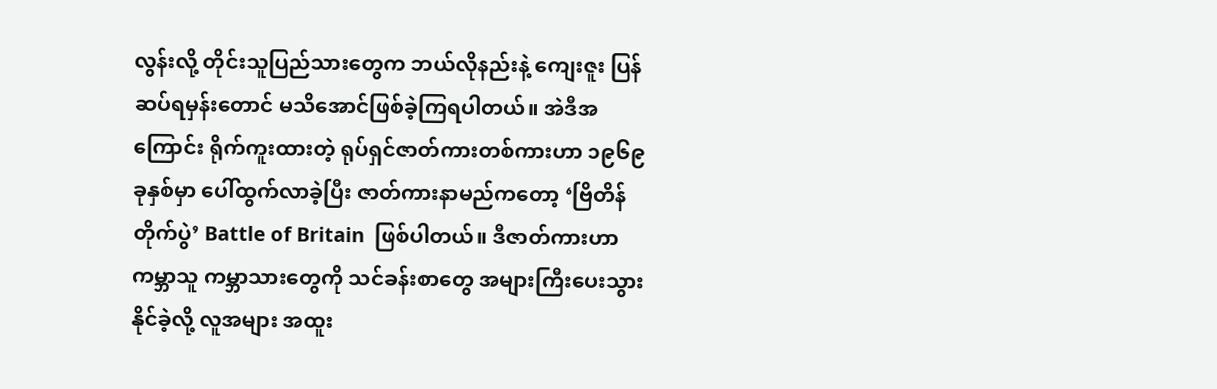လွန်းလို့ တိုင်းသူပြည်သားတွေက ဘယ်လိုနည်းနဲ့ ကျေးဇူး ပြန်ဆပ်ရမှန်းတောင် မသိအောင်ဖြစ်ခဲ့ကြရပါတယ်။ အဲဒီအကြောင်း ရိုက်ကူးထားတဲ့ ရုပ်ရှင်ဇာတ်ကားတစ်ကားဟာ ၁၉၆၉ခုနှစ်မှာ ပေါ်ထွက်လာခဲ့ပြီး ဇာတ်ကားနာမည်ကတော့ ‘ဗြိတိန်တိုက်ပွဲ’ Battle of Britain  ဖြစ်ပါတယ်။ ဒီဇာတ်ကားဟာ ကမ္ဘာသူ ကမ္ဘာသားတွေကို သင်ခန်းစာတွေ အများကြီးပေးသွားနိုင်ခဲ့လို့ လူအများ အထူး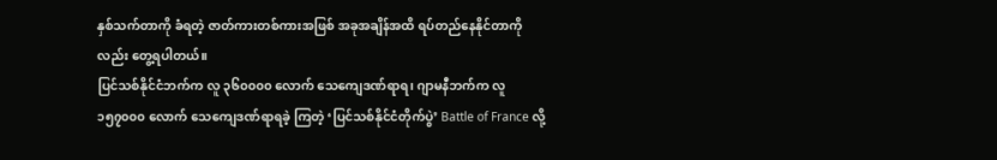နှစ်သက်တာကို ခံရတဲ့ ဇာတ်ကားတစ်ကားအဖြစ် အခုအချိန်အထိ ရပ်တည်နေနိုင်တာကိုလည်း တွေ့ရပါတယ်။
ပြင်သစ်နိုင်ငံဘက်က လူ ၃၆၀၀၀၀ လောက် သေကျေဒဏ်ရာရ၊ ဂျာမနီဘက်က လူ ၁၅၇၀၀၀ လောက် သေကျေဒဏ်ရာရခဲ့ ကြတဲ့ ‘ပြင်သစ်နိုင်ငံတိုက်ပွဲ’ Battle of France လို့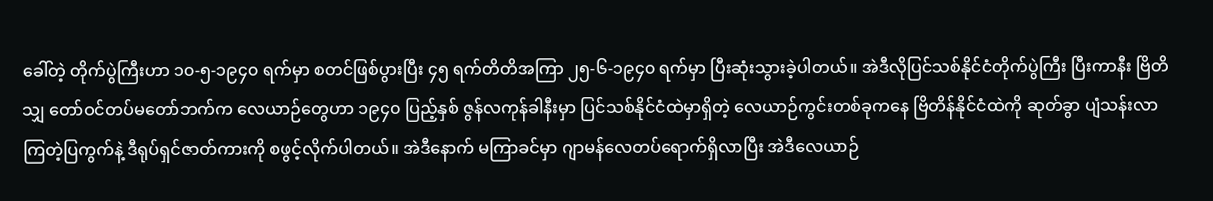ခေါ်တဲ့ တိုက်ပွဲကြီးဟာ ၁၀-၅-၁၉၄၀ ရက်မှာ စတင်ဖြစ်ပွားပြီး ၄၅ ရက်တိတိအကြာ ၂၅-၆-၁၉၄၀ ရက်မှာ ပြီးဆုံးသွားခဲ့ပါတယ်။ အဲဒီလိုပြင်သစ်နိုင်ငံတိုက်ပွဲကြီး ပြီးကာနီး ဗြိတိသျှ တော်ဝင်တပ်မတော်ဘက်က လေယာဉ်တွေဟာ ၁၉၄၀ ပြည့်နှစ် ဇွန်လကုန်ခါနီးမှာ ပြင်သစ်နိုင်ငံထဲမှာရှိတဲ့ လေယာဉ်ကွင်းတစ်ခုကနေ ဗြိတိန်နိုင်ငံထဲကို ဆုတ်ခွာ ပျံသန်းလာကြတဲ့ပြကွက်နဲ့ ဒီရုပ်ရှင်ဇာတ်ကားကို စဖွင့်လိုက်ပါတယ်။ အဲဒီနောက် မကြာခင်မှာ ဂျာမန်လေတပ်ရောက်ရှိလာပြီး အဲဒီလေယာဉ်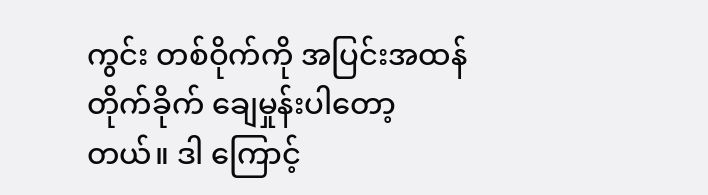ကွင်း တစ်ဝိုက်ကို အပြင်းအထန် တိုက်ခိုက် ချေမှုန်းပါတော့တယ်။ ဒါ ကြောင့်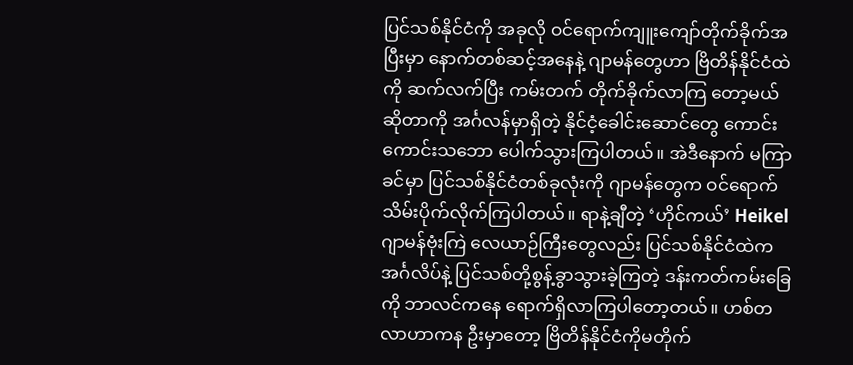ပြင်သစ်နိုင်ငံကို အခုလို ဝင်ရောက်ကျူးကျော်တိုက်ခိုက်အပြီးမှာ နောက်တစ်ဆင့်အနေနဲ့ ဂျာမန်တွေဟာ ဗြိတိန်နိုင်ငံထဲကို ဆက်လက်ပြီး ကမ်းတက် တိုက်ခိုက်လာကြ တော့မယ်ဆိုတာကို အင်္ဂလန်မှာရှိတဲ့ နိုင်ငံ့ခေါင်းဆောင်တွေ ကောင်းကောင်းသဘော ပေါက်သွားကြပါတယ်။ အဲဒီနောက် မကြာခင်မှာ ပြင်သစ်နိုင်ငံတစ်ခုလုံးကို ဂျာမန်တွေက ဝင်ရောက်သိမ်းပိုက်လိုက်ကြပါတယ်။ ရာနဲ့ချီတဲ့ ‘ဟိုင်ကယ်’ Heikel ဂျာမန်ဗုံးကြဲ လေယာဉ်ကြီးတွေလည်း ပြင်သစ်နိုင်ငံထဲက အင်္ဂလိပ်နဲ့ ပြင်သစ်တို့စွန့်ခွာသွားခဲ့ကြတဲ့ ဒန်းကတ်ကမ်းခြေကို ဘာလင်ကနေ ရောက်ရှိလာကြပါတော့တယ်။ ဟစ်တလာဟာကန ဦးမှာတော့ ဗြိတိန်နိုင်ငံကိုမတိုက်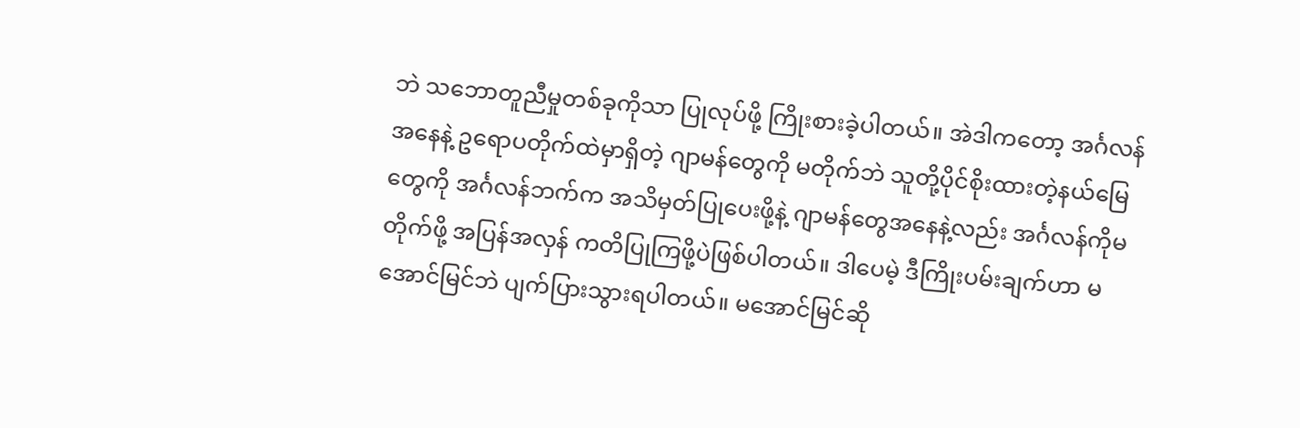ဘဲ သဘောတူညီမှုတစ်ခုကိုသာ ပြုလုပ်ဖို့ ကြိုးစားခဲ့ပါတယ်။ အဲဒါကတော့ အင်္ဂလန်အနေနဲ့ ဥရောပတိုက်ထဲမှာရှိတဲ့ ဂျာမန်တွေကို မတိုက်ဘဲ သူတို့ပိုင်စိုးထားတဲ့နယ်မြေတွေကို အင်္ဂလန်ဘက်က အသိမှတ်ပြုပေးဖို့နဲ့ ဂျာမန်တွေအနေနဲ့လည်း အင်္ဂလန်ကိုမတိုက်ဖို့ အပြန်အလှန် ကတိပြုကြဖို့ပဲဖြစ်ပါတယ်။ ဒါပေမဲ့ ဒီကြိုးပမ်းချက်ဟာ မအောင်မြင်ဘဲ ပျက်ပြားသွားရပါတယ်။ မအောင်မြင်ဆို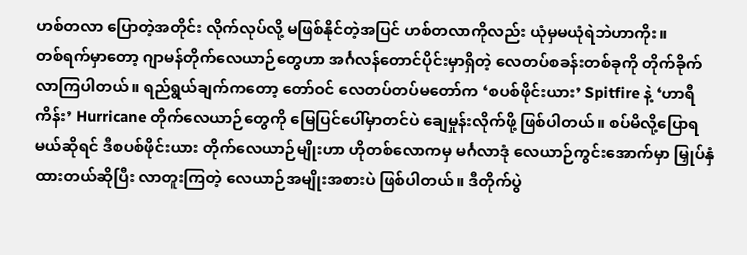ဟစ်တလာ ပြောတဲ့အတိုင်း လိုက်လုပ်လို့ မဖြစ်နိုင်တဲ့အပြင် ဟစ်တလာကိုလည်း ယုံမှမယုံရဲဘဲဟာကိုး။
တစ်ရက်မှာတော့ ဂျာမန်တိုက်လေယာဉ်တွေဟာ အင်္ဂလန်တောင်ပိုင်းမှာရှိတဲ့ လေတပ်စခန်းတစ်ခုကို တိုက်ခိုက်လာကြပါတယ်။ ရည်ရွယ်ချက်ကတော့ တော်ဝင် လေတပ်တပ်မတော်က ‘စပစ်ဖိုင်းယား’ Spitfire နဲ့ ‘ဟာရီကိန်း’ Hurricane တိုက်လေယာဉ်တွေကို မြေပြင်ပေါ်မှာတင်ပဲ ချေမှုန်းလိုက်ဖို့ ဖြစ်ပါတယ်။ စပ်မိလို့ပြောရမယ်ဆိုရင် ဒီစပစ်ဖိုင်းယား တိုက်လေယာဉ်မျိုးဟာ ဟိုတစ်လောကမှ မင်္ဂလာဒုံ လေယာဉ်ကွင်းအောက်မှာ မြှုပ်နှံထားတယ်ဆိုပြီး လာတူးကြတဲ့ လေယာဉ်အမျိုးအစားပဲ ဖြစ်ပါတယ်။ ဒီတိုက်ပွဲ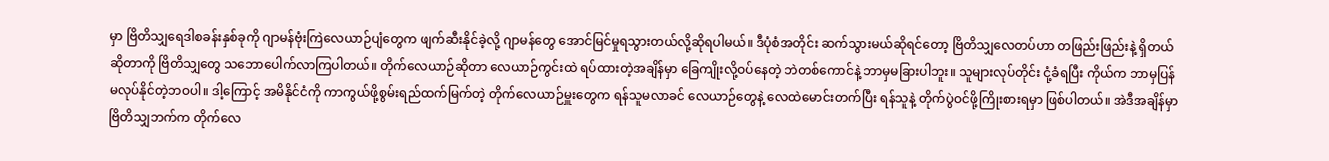မှာ ဗြိတိသျှရေဒါစခန်းနှစ်ခုကို ဂျာမန်ဗုံးကြဲလေယာဉ်ပျံတွေက ဖျက်ဆီးနိုင်ခဲ့လို့ ဂျာမန်တွေ အောင်မြင်မှုရသွားတယ်လို့ဆိုရပါမယ်။ ဒီပုံစံအတိုင်း ဆက်သွားမယ်ဆိုရင်တော့ ဗြိတိသျှလေတပ်ဟာ တဖြည်းဖြည်းနဲ့ ရှိတယ်ဆိုတာကို ဗြိတိသျှတွေ သဘောပေါက်လာကြပါတယ်။ တိုက်လေယာဉ်ဆိုတာ လေယာဉ်ကွင်းထဲ ရပ်ထားတဲ့အချိန်မှာ ခြေကျိုးလို့ဝပ်နေတဲ့ ဘဲတစ်ကောင်နဲ့ ဘာမှမခြားပါဘူး။ သူများလုပ်တိုင်း ငုံ့ခံရပြီး ကိုယ်က ဘာမှပြန်မလုပ်နိုင်တဲ့ဘဝပါ။ ဒါ့ကြောင့် အမိနိုင်ငံကို ကာကွယ်ဖို့စွမ်းရည်ထက်မြက်တဲ့ တိုက်လေယာဉ်မှူးတွေက ရန်သူမလာခင် လေယာဉ်တွေနဲ့ လေထဲမောင်းတက်ပြီး ရန်သူနဲ့ တိုက်ပွဲဝင်ဖို့ကြိုးစားရမှာ ဖြစ်ပါတယ်။ အဲဒီအချိန်မှာ ဗြိတိသျှဘက်က တိုက်လေ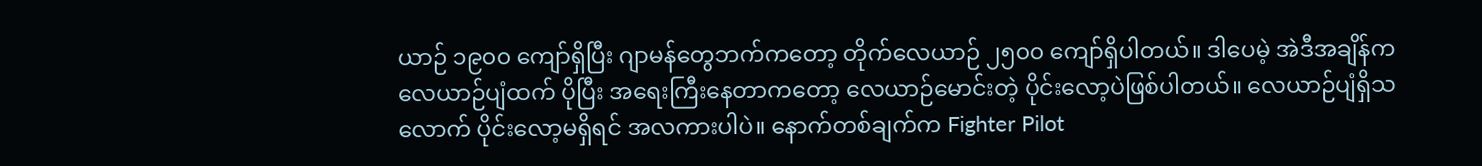ယာဉ် ၁၉၀၀ ကျော်ရှိပြီး ဂျာမန်တွေဘက်ကတော့ တိုက်လေယာဉ် ၂၅၀၀ ကျော်ရှိပါတယ်။ ဒါပေမဲ့ အဲဒီအချိန်က လေယာဉ်ပျံထက် ပိုပြီး အရေးကြီးနေတာကတော့ လေယာဉ်မောင်းတဲ့ ပိုင်းလော့ပဲဖြစ်ပါတယ်။ လေယာဉ်ပျံရှိသလောက် ပိုင်းလော့မရှိရင် အလကားပါပဲ။ နောက်တစ်ချက်က Fighter Pilot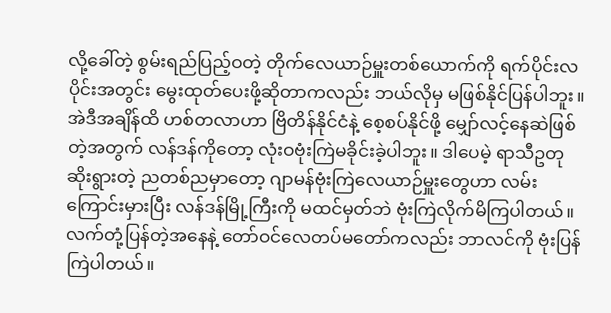လို့ခေါ်တဲ့ စွမ်းရည်ပြည့်ဝတဲ့ တိုက်လေယာဉ်မှူးတစ်ယောက်ကို ရက်ပိုင်းလပိုင်းအတွင်း မွေးထုတ်ပေးဖို့ဆိုတာကလည်း ဘယ်လိုမှ မဖြစ်နိုင်ပြန်ပါဘူး။
အဲဒီအချိန်ထိ ဟစ်တလာဟာ ဗြိတိန်နိုင်ငံနဲ့ စေ့စပ်နိုင်ဖို့ မျှော်လင့်နေဆဲဖြစ်တဲ့အတွက် လန်ဒန်ကိုတော့ လုံးဝဗုံးကြဲမခိုင်းခဲ့ပါဘူး။ ဒါပေမဲ့ ရာသီဥတု ဆိုးရွားတဲ့ ညတစ်ညမှာတော့ ဂျာမန်ဗုံးကြဲလေယာဉ်မှူးတွေဟာ လမ်းကြောင်းမှားပြီး လန်ဒန်မြို့ကြီးကို မထင်မှတ်ဘဲ ဗုံးကြဲလိုက်မိကြပါတယ်။ လက်တုံ့ပြန်တဲ့အနေနဲ့ တော်ဝင်လေတပ်မတော်ကလည်း ဘာလင်ကို ဗုံးပြန်ကြဲပါတယ်။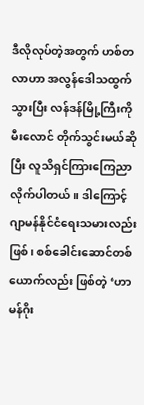ဒီလိုလုပ်တဲ့အတွက် ဟစ်တလာဟာ အလွန်ဒေါသထွက်သွားပြီး လန်ဒန်မြို့ကြီးကိုမီးလောင် တိုက်သွင်းမယ်ဆိုပြီး လူသိရှင်ကြားကြေညာ လိုက်ပါတယ်။ ဒါကြောင့် ဂျာမန်နိုင်ငံရေးသမားလည်းဖြစ်၊ စစ်ခေါင်းဆောင်တစ်ယောက်လည်း ဖြစ်တဲ့ ‘ဟာမန်ဂိုး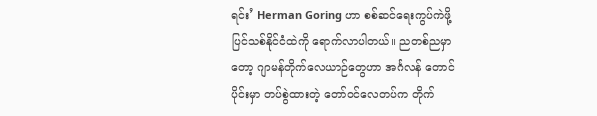ရင်း’ Herman Goring ဟာ စစ်ဆင်ရေးကွပ်ကဲဖို့ ပြင်သစ်နိုင်ငံထဲကို ရောက်လာပါတယ်။ ညတစ်ညမှာတော့ ဂျာမန်တိုက်လေယာဉ်တွေဟာ အင်္ဂလန် တောင်ပိုင်းမှာ တပ်စွဲထားတဲ့ တော်ဝင်လေတပ်က တိုက်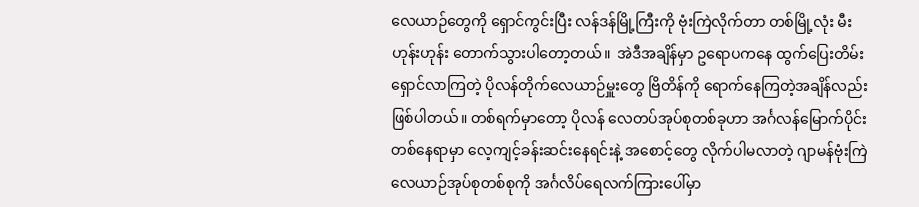လေယာဉ်တွေကို ရှောင်ကွင်းပြီး လန်ဒန်မြို့ကြီးကို ဗုံးကြဲလိုက်တာ တစ်မြို့လုံး မီးဟုန်းဟုန်း တောက်သွားပါတော့တယ်။  အဲဒီအချိန်မှာ ဥရောပကနေ ထွက်ပြေးတိမ်းရှောင်လာကြတဲ့ ပိုလန်တိုက်လေယာဉ်မှူးတွေ ဗြိတိန်ကို ရောက်နေကြတဲ့အချိန်လည်း ဖြစ်ပါတယ်။ တစ်ရက်မှာတော့ ပိုလန် လေတပ်အုပ်စုတစ်ခုဟာ အင်္ဂလန်မြောက်ပိုင်းတစ်နေရာမှာ လေ့ကျင့်ခန်းဆင်းနေရင်းနဲ့ အစောင့်တွေ လိုက်ပါမလာတဲ့ ဂျာမန်ဗုံးကြဲလေယာဉ်အုပ်စုတစ်စုကို အင်္ဂလိပ်ရေလက်ကြားပေါ်မှာ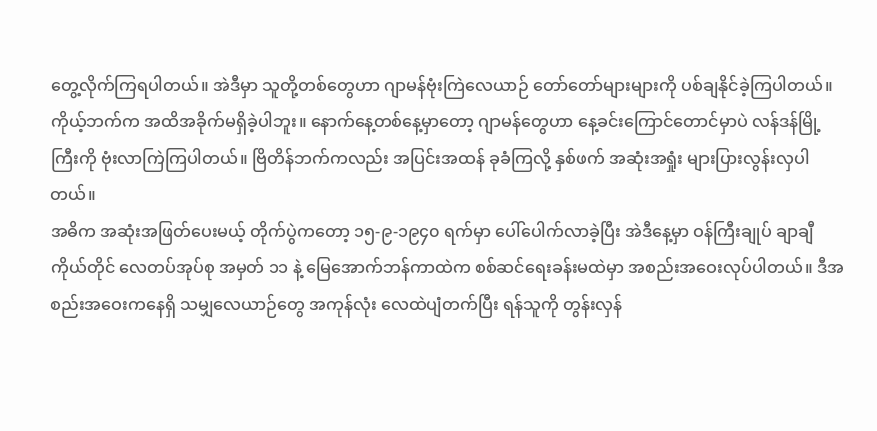တွေ့လိုက်ကြရပါတယ်။ အဲဒီမှာ သူတို့တစ်တွေဟာ ဂျာမန်ဗုံးကြဲလေယာဉ် တော်တော်များများကို ပစ်ချနိုင်ခဲ့ကြပါတယ်။ ကိုယ့်ဘက်က အထိအခိုက်မရှိခဲ့ပါဘူး။ နောက်နေ့တစ်နေ့မှာတော့ ဂျာမန်တွေဟာ နေ့ခင်းကြောင်တောင်မှာပဲ လန်ဒန်မြို့ကြီးကို ဗုံးလာကြဲကြပါတယ်။ ဗြိတိန်ဘက်ကလည်း အပြင်းအထန် ခုခံကြလို့ နှစ်ဖက် အဆုံးအရှုံး များပြားလွန်းလှပါတယ်။
အဓိက အဆုံးအဖြတ်ပေးမယ့် တိုက်ပွဲကတော့ ၁၅-၉-၁၉၄၀ ရက်မှာ ပေါ်ပေါက်လာခဲ့ပြီး အဲဒီနေ့မှာ ဝန်ကြီးချုပ် ချာချီကိုယ်တိုင် လေတပ်အုပ်စု အမှတ် ၁၁ နဲ့ မြေအောက်ဘန်ကာထဲက စစ်ဆင်ရေးခန်းမထဲမှာ အစည်းအဝေးလုပ်ပါတယ်။ ဒီအစည်းအဝေးကနေရှိ သမျှလေယာဉ်တွေ အကုန်လုံး လေထဲပျံတက်ပြီး ရန်သူကို တွန်းလှန်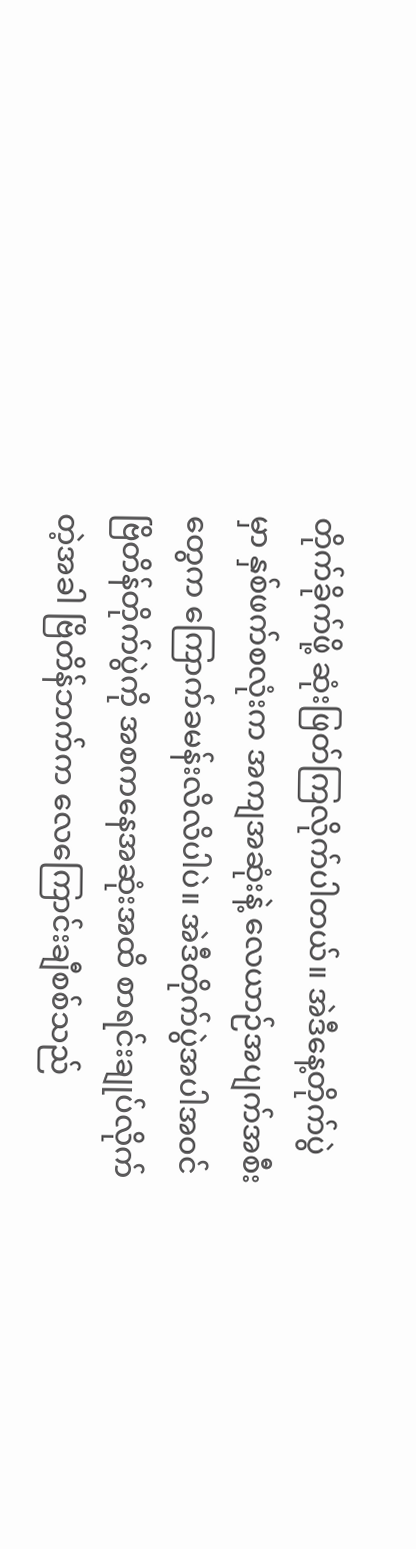တိုက်ခိုက်ဖို့ ဆုံးဖြတ်ကြလိုက်ပါတယ်။ အဲဒီနေ့တိုက်ပွဲမှာ နှစ်ဖက်စလုံးက အကျအဆုံးနဲ့ လေယာဉ်အပျက်အစီးတွေက ကြောက်ခမန်းလိလိပါပဲ။ အဲဒီတိုက်ပွဲအပါအဝင် ဗြိတိန်တိုက်ပွဲကို အစကနေအဆုံးအထိ စာရင်းချုပ်လိုက်တဲ့အခါ ဗြိတိန်ဘက်က လေကြောင်းချီစစ်သည်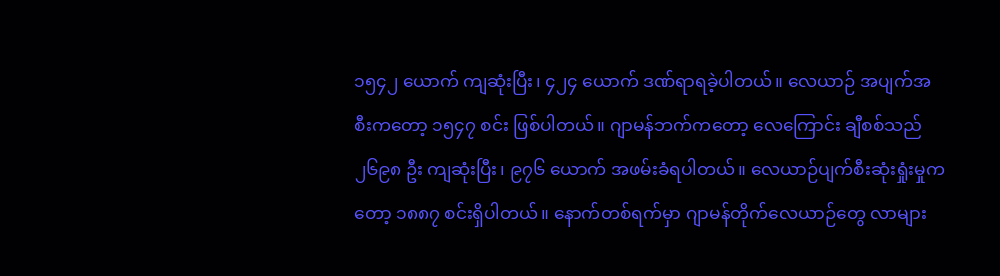၁၅၄၂ ယောက် ကျဆုံးပြီး၊ ၄၂၄ ယောက် ဒဏ်ရာရခဲ့ပါတယ်။ လေယာဉ် အပျက်အစီးကတော့ ၁၅၄၇ စင်း ဖြစ်ပါတယ်။ ဂျာမန်ဘက်ကတော့ လေကြောင်း ချီစစ်သည် ၂၆၉၈ ဦး ကျဆုံးပြီး၊ ၉၇၆ ယောက် အဖမ်းခံရပါတယ်။ လေယာဉ်ပျက်စီးဆုံးရှုံးမှုကတော့ ၁၈၈၇ စင်းရှိပါတယ်။ နောက်တစ်ရက်မှာ ဂျာမန်တိုက်လေယာဉ်တွေ လာများ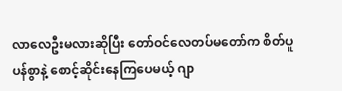လာလေဦးမလားဆိုပြီး တော်ဝင်လေတပ်မတော်က စိတ်ပူပန်စွာနဲ့ စောင့်ဆိုင်းနေကြပေမယ့် ဂျာ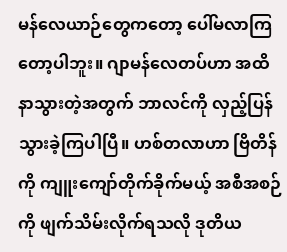မန်လေယာဉ်တွေကတော့ ပေါ်မလာကြတော့ပါဘူး။ ဂျာမန်လေတပ်ဟာ အထိနာသွားတဲ့အတွက် ဘာလင်ကို လှည့်ပြန်သွားခဲ့ကြပါပြီ။ ဟစ်တလာဟာ ဗြိတိန်ကို ကျူးကျော်တိုက်ခိုက်မယ့် အစီအစဉ်ကို ဖျက်သိမ်းလိုက်ရသလို ဒုတိယ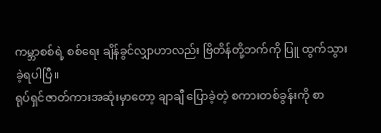ကမ္ဘာစစ်ရဲ့ စစ်ရေး ချိန်ခွင်လျှာဟာလည်း ဗြိတိန်တို့ဘက်ကို ပြူ ထွက်သွားခဲ့ရပါပြီ။
ရုပ်ရှင်ဇာတ်ကားအဆုံးမှာတော့ ချာချီ ပြောခဲ့တဲ့ စကားတစ်ခွန်းကို စာ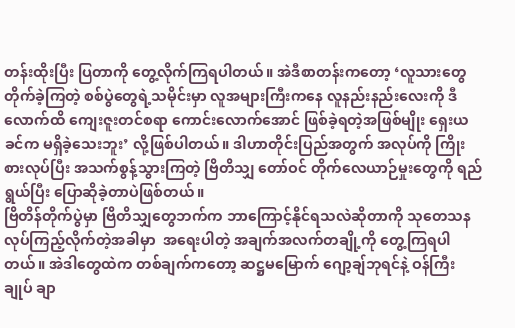တန်းထိုးပြီး ပြတာကို တွေ့လိုက်ကြရပါတယ်။ အဲဒီစာတန်းကတော့ ‘လူသားတွေတိုက်ခဲ့ကြတဲ့ စစ်ပွဲတွေရဲ့သမိုင်းမှာ လူအများကြီးကနေ လူနည်းနည်းလေးကို ဒီလောက်ထိ ကျေးဇူးတင်စရာ ကောင်းလောက်အောင် ဖြစ်ခဲ့ရတဲ့အဖြစ်မျိုး ရှေးယခင်က မရှိခဲ့သေးဘူး’ လို့ဖြစ်ပါတယ်။ ဒါဟာတိုင်းပြည်အတွက် အလုပ်ကို ကြိုးစားလုပ်ပြီး အသက်စွန့်သွားကြတဲ့ ဗြိတိသျှ တော်ဝင် တိုက်လေယာဉ်မှုးတွေကို ရည်ရွယ်ပြီး ပြောဆိုခဲ့တာပဲဖြစ်တယ်။
ဗြိတိန်တိုက်ပွဲမှာ ဗြိတိသျှတွေဘက်က ဘာကြောင့်နိုင်ရသလဲဆိုတာကို သုတေသန လုပ်ကြည့်လိုက်တဲ့အခါမှာ  အရေးပါတဲ့ အချက်အလက်တချို့ကို တွေ့ကြရပါတယ်။ အဲဒါတွေထဲက တစ်ချက်ကတော့ ဆဋ္ဌမမြောက် ဂျော့ချ်ဘုရင်နဲ့ ဝန်ကြီးချုပ် ချာ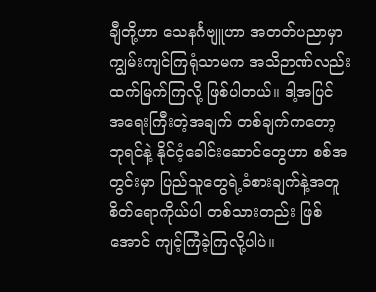ချီတို့ဟာ သေနင်္ဂဗျူဟာ အတတ်ပညာမှာ ကျွမ်းကျင်ကြရုံသာမက အသိဉာဏ်လည်း ထက်မြက်ကြလို့ ဖြစ်ပါတယ်။ ဒါ့အပြင် အရေးကြီးတဲ့အချက် တစ်ချက်ကတော့ ဘုရင်နဲ့ နိုင်ငံ့ခေါင်းဆောင်တွေဟာ စစ်အတွင်းမှာ ပြည်သူတွေရဲ့ခံစားချက်နဲ့အတူ စိတ်ရောကိုယ်ပါ တစ်သားတည်း ဖြစ်အောင် ကျင့်ကြံခဲ့ကြလို့ပါပဲ။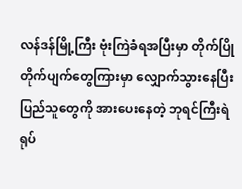လန်ဒန်မြို့ကြီး ဗုံးကြဲခံရအပြီးမှာ တိုက်ပြိုတိုက်ပျက်တွေကြားမှာ လျှောက်သွားနေပြီး ပြည်သူတွေကို အားပေးနေတဲ့ ဘုရင်ကြီးရဲ ရုပ်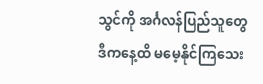သွင်ကို အင်္ဂလန်ပြည်သူတွေ ဒီကနေ့ထိ မမေ့နိုင်ကြသေး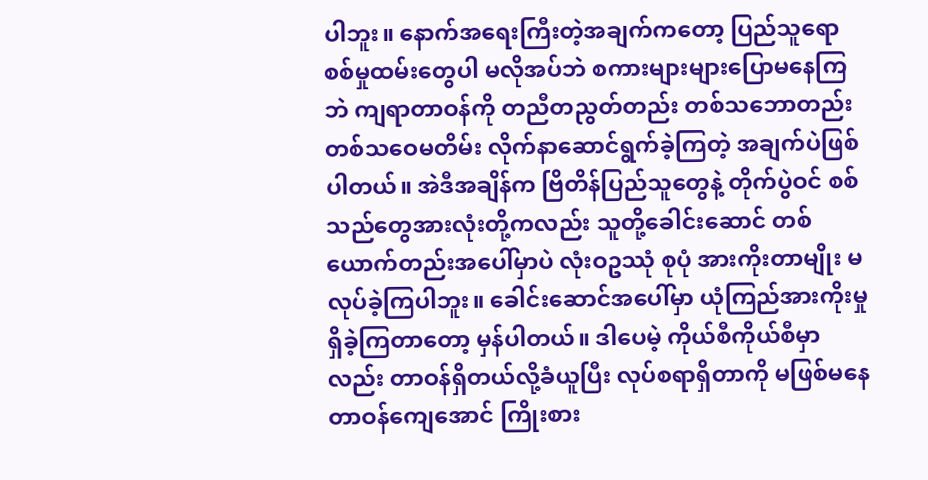ပါဘူး။ နောက်အရေးကြီးတဲ့အချက်ကတော့ ပြည်သူရော စစ်မှုထမ်းတွေပါ မလိုအပ်ဘဲ စကားများများပြောမနေကြဘဲ ကျရာတာဝန်ကို တညီတညွတ်တည်း တစ်သဘောတည်း တစ်သဝေမတိမ်း လိုက်နာဆောင်ရွက်ခဲ့ကြတဲ့ အချက်ပဲဖြစ်ပါတယ်။ အဲဒီအချိန်က ဗြိတိန်ပြည်သူတွေနဲ့ တိုက်ပွဲဝင် စစ်သည်တွေအားလုံးတို့ကလည်း သူတို့ခေါင်းဆောင် တစ်ယောက်တည်းအပေါ်မှာပဲ လုံးဝဥဿုံ စုပုံ အားကိုးတာမျိုး မလုပ်ခဲ့ကြပါဘူး။ ခေါင်းဆောင်အပေါ်မှာ ယုံကြည်အားကိုးမှုရှိခဲ့ကြတာတော့ မှန်ပါတယ်။ ဒါပေမဲ့ ကိုယ်စီကိုယ်စီမှာလည်း တာဝန်ရှိတယ်လို့ခံယူပြီး လုပ်စရာရှိတာကို မဖြစ်မနေ တာဝန်ကျေအောင် ကြိုးစား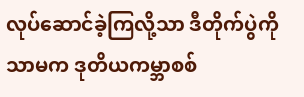လုပ်ဆောင်ခဲ့ကြလို့သာ ဒီတိုက်ပွဲကိုသာမက ဒုတိယကမ္ဘာစစ်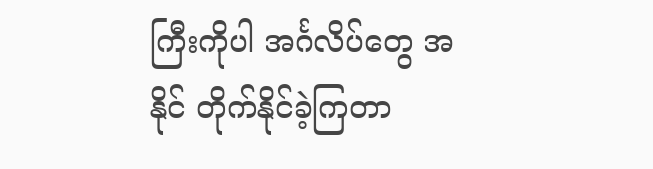ကြီးကိုပါ အင်္ဂလိပ်တွေ အနိုင် တိုက်နိုင်ခဲ့ကြတာ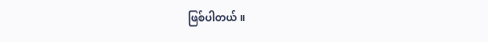ဖြစ်ပါတယ်။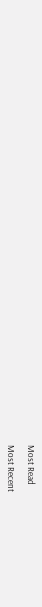Most Read

Most Recent